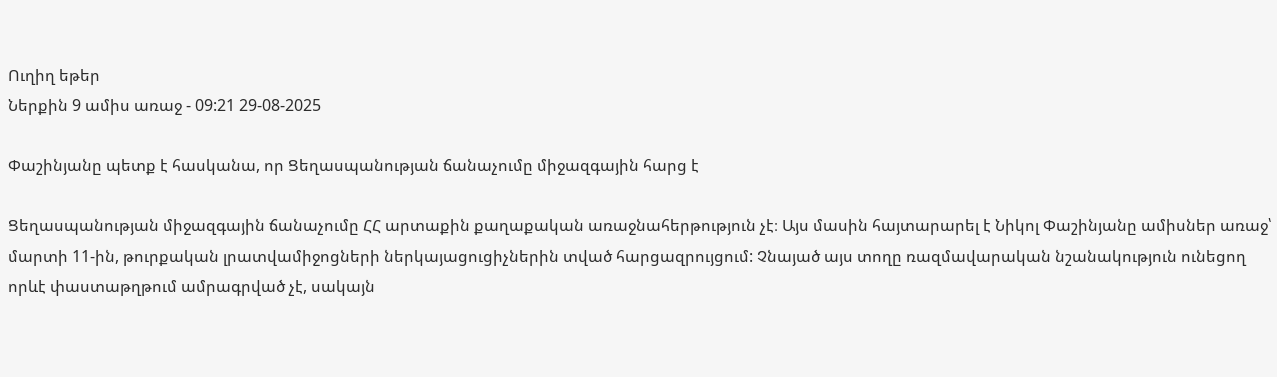Ուղիղ եթեր
Ներքին 9 ամիս առաջ - 09:21 29-08-2025

Փաշինյանը պետք է հասկանա, որ Ցեղասպանության ճանաչումը միջազգային հարց է

Ցեղասպանության միջազգային ճանաչումը ՀՀ արտաքին քաղաքական առաջնահերթություն չէ։ Այս մասին հայտարարել է Նիկոլ Փաշինյանը ամիսներ առաջ՝ մարտի 11-ին, թուրքական լրատվամիջոցների ներկայացուցիչներին տված հարցազրույցում: Չնայած այս տողը ռազմավարական նշանակություն ունեցող որևէ փաստաթղթում ամրագրված չէ, սակայն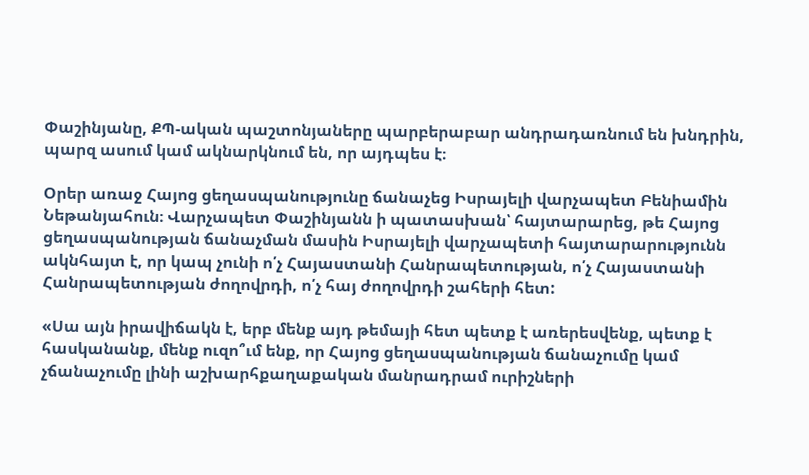Փաշինյանը, ՔՊ-ական պաշտոնյաները պարբերաբար անդրադառնում են խնդրին, պարզ ասում կամ ակնարկնում են, որ այդպես է։

Օրեր առաջ Հայոց ցեղասպանությունը ճանաչեց Իսրայելի վարչապետ Բենիամին Նեթանյահուն։ Վարչապետ Փաշինյանն ի պատասխան՝ հայտարարեց, թե Հայոց ցեղասպանության ճանաչման մասին Իսրայելի վարչապետի հայտարարությունն ակնհայտ է, որ կապ չունի ո՛չ Հայաստանի Հանրապետության, ո՛չ Հայաստանի Հանրապետության ժողովրդի, ո՛չ հայ ժողովրդի շահերի հետ:

«Սա այն իրավիճակն է, երբ մենք այդ թեմայի հետ պետք է առերեսվենք, պետք է հասկանանք, մենք ուզո՞ւմ ենք, որ Հայոց ցեղասպանության ճանաչումը կամ չճանաչումը լինի աշխարհքաղաքական մանրադրամ ուրիշների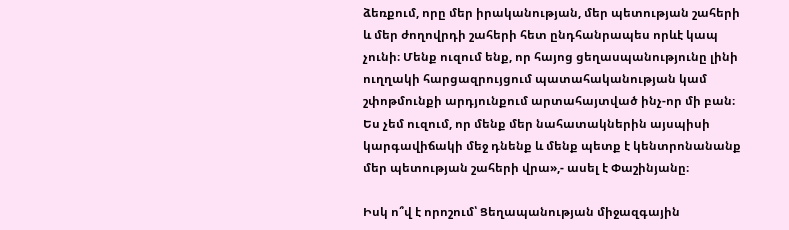ձեռքում, որը մեր իրականության, մեր պետության շահերի և մեր ժողովրդի շահերի հետ ընդհանրապես որևէ կապ չունի։ Մենք ուզում ենք, որ հայոց ցեղասպանությունը լինի ուղղակի հարցազրույցում պատահականության կամ շփոթմունքի արդյունքում արտահայտված ինչ-որ մի բան։ Ես չեմ ուզում, որ մենք մեր նահատակներին այսպիսի կարգավիճակի մեջ դնենք և մենք պետք է կենտրոնանանք մեր պետության շահերի վրա»,- ասել է Փաշինյանը։

Իսկ ո՞վ է որոշում՝ Ցեղապանության միջազգային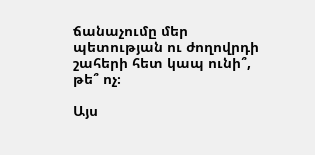ճանաչումը մեր պետության ու ժողովրդի շահերի հետ կապ ունի՞, թե՞ ոչ։

Այս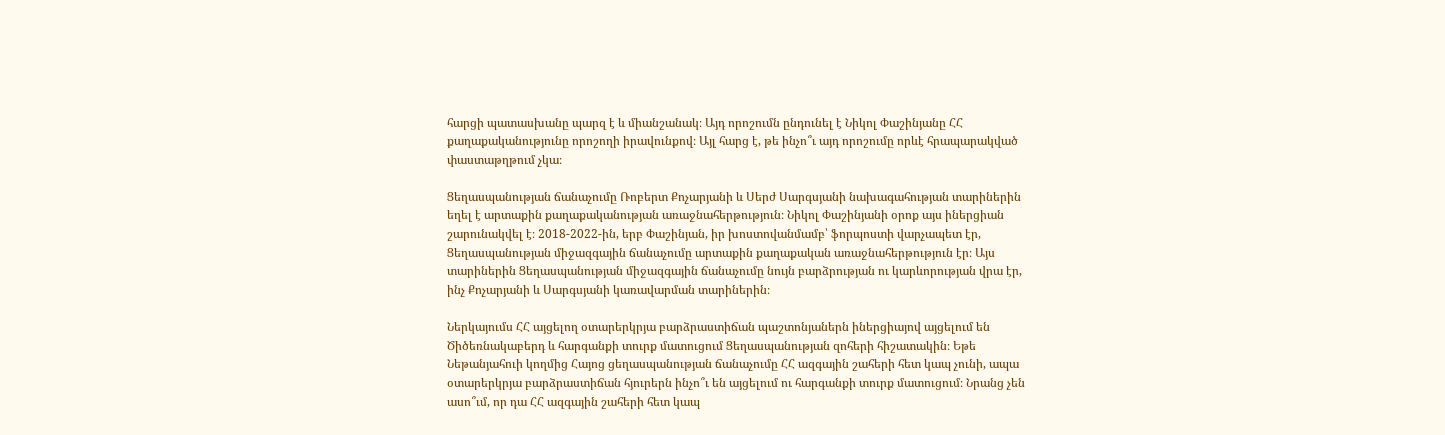հարցի պատասխանը պարզ է և միանշանակ։ Այդ որոշումն ընդունել է Նիկոլ Փաշինյանը ՀՀ քաղաքականությունը որոշողի իրավունքով։ Այլ հարց է, թե ինչո՞ւ այդ որոշումը որևէ հրապարակված փաստաթղթում չկա։

Ցեղասպանության ճանաչումը Ռոբերտ Քոչարյանի և Սերժ Սարգսյանի նախագահության տարիներին եղել է արտաքին քաղաքականության առաջնահերթություն։ Նիկոլ Փաշինյանի օրոք այս իներցիան շարունակվել է։ 2018-2022-ին, երբ Փաշինյան, իր խոստովանմամբ՝ ֆորպոստի վարչապետ էր, Ցեղասպանության միջազգային ճանաչումը արտաքին քաղաքական առաջնահերթություն էր։ Այս տարիներին Ցեղասպանության միջազգային ճանաչումը նույն բարձրության ու կարևորության վրա էր, ինչ Քոչարյանի և Սարգսյանի կառավարման տարիներին։

Ներկայումս ՀՀ այցելող օտարերկրյա բարձրաստիճան պաշտոնյաներն իներցիայով այցելում են Ծիծեռնակաբերդ և հարգանքի տուրք մատուցում Ցեղասպանության զոհերի հիշատակին։ Եթե Նեթանյահուի կողմից Հայոց ցեղասպանության ճանաչումը ՀՀ ազգային շահերի հետ կապ չունի, ապա օտարերկրյա բարձրաստիճան հյուրերն ինչո՞ւ են այցելում ու հարգանքի տուրք մատուցում։ Նրանց չեն ասո՞ւմ, որ դա ՀՀ ազգային շահերի հետ կապ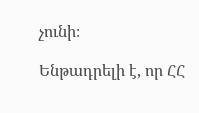չունի։

Ենթադրելի է, որ ՀՀ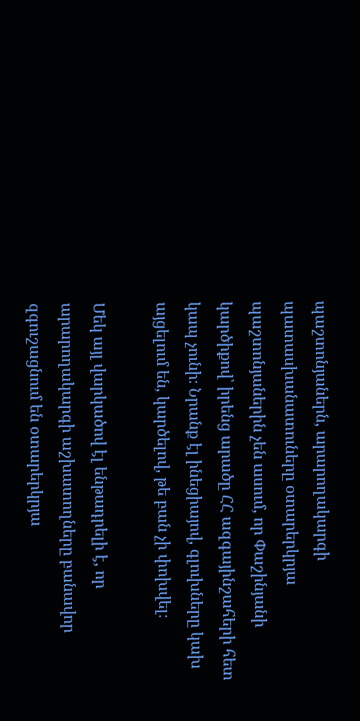պաշտոնյաներն, արարողակարգի պատասխանատուները օտարերկրյա պաշտոնյաներին չեն ասում, որ Փաշինյանի կարծիքով՝ իրենց արածը ՀՀ ազգայինշահերի հետ կապ չունի։ Նրանք էլ ինեցիայով, գլուխները կախ այցելում են, կարծելով, թե բան չի փոխվել։

Մեկ այլ վարկածով էլ ենթադրելի է, որ արարողակարգի աշխատողները բանավոր զգուշացնում են օտարերկրյա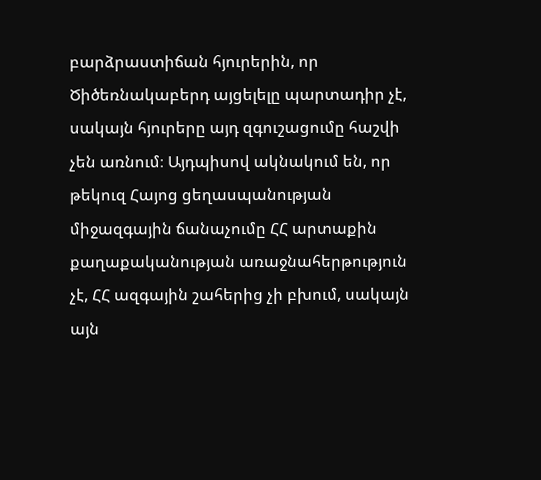բարձրաստիճան հյուրերին, որ Ծիծեռնակաբերդ այցելելը պարտադիր չէ, սակայն հյուրերը այդ զգուշացումը հաշվի չեն առնում։ Այդպիսով ակնակում են, որ թեկուզ Հայոց ցեղասպանության միջազգային ճանաչումը ՀՀ արտաքին քաղաքականության առաջնահերթություն չէ, ՀՀ ազգային շահերից չի բխում, սակայն այն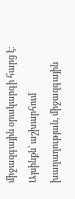միջազգային օրակարգի հարց է։ Այսինքն՝ աշխարհում խաղաղության, միջազգային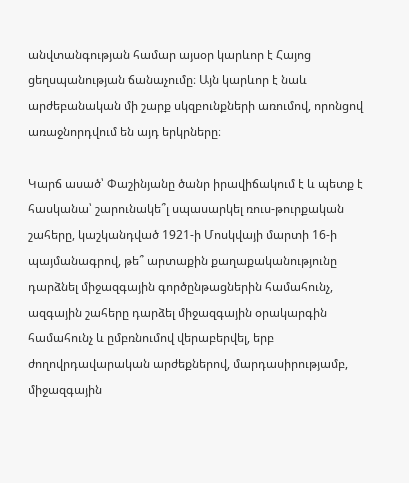անվտանգության համար այսօր կարևոր է Հայոց ցեղսպանության ճանաչումը։ Այն կարևոր է նաև արժեբանական մի շարք սկզբունքների առումով, որոնցով առաջնորդվում են այդ երկրները։

Կարճ ասած՝ Փաշինյանը ծանր իրավիճակում է և պետք է հասկանա՝ շարունակե՞լ սպասարկել ռուս-թուրքական շահերը, կաշկանդված 1921-ի Մոսկվայի մարտի 16-ի պայմանագրով, թե՞ արտաքին քաղաքականությունը դարձնել միջազգային գործընթացներին համահունչ, ազգային շահերը դարձել միջազգային օրակարգին համահունչ և ըմբռնումով վերաբերվել, երբ ժողովրդավարական արժեքներով, մարդասիրությամբ, միջազգային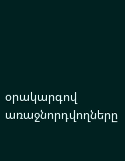օրակարգով առաջնորդվողները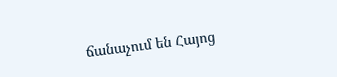ճանաչում են Հայոց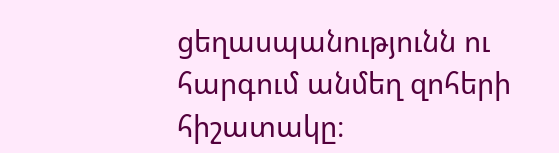ցեղասպանությունն ու հարգում անմեղ զոհերի հիշատակը։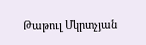Թաթուլ Մկրտչյան